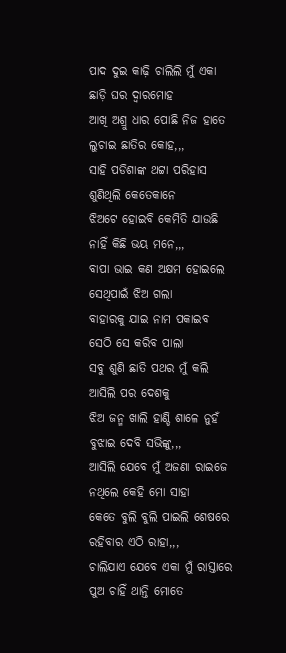ପାଦ ଦୁଇ କାଢ଼ି ଚାଲିଲି ମୁଁ ଏକା
ଛାଡ଼ି ଘର ଦ୍ଵାରମୋହ
ଆଖି ଅଶ୍ରୁ ଧାର ପୋଛି ନିଜ ହାତେ
ଲୁଚାଇ ଛାତିର କୋହ,,,
ସାହି ପଡିଶାଙ୍କ ଥଟ୍ଟା ପରିହାସ
ଶୁଣିଥିଲି କେତେକାନେ
ଝିଅଟେ ହୋଇବି କେମିତି ଯାଉଛି
ନାହିଁ କିଛି ଭୟ ମନେ,,,
ବାପା ଭାଇ କଣ ଅକ୍ଷମ ହୋଇଲେ
ସେଥିପାଇଁ ଝିଅ ଗଲା
ବାହାରକୁ ଯାଇ ନାମ ପକାଇବ
ସେଠି ସେ କରିବ ପାଲା
ସବୁ ଶୁଣି ଛାତି ପଥର ମୁଁ କଲି
ଆସିଲି ପର ଦେଶକୁ
ଝିଅ ଜନ୍ମ ଖାଲି ହାଣ୍ଡି ଶାଳେ ନୁହଁ
ବୁଝାଇ ଦେବି ସଭିଙ୍କୁ,,,
ଆସିଲି ଯେବେ ମୁଁ ଅଜଣା ରାଇଜେ
ନଥିଲେ କେହି ମୋ ସାହା
କେତେ ବୁଲି ବୁଲି ପାଇଲି ଶେଷରେ
ରହିବାର ଏଠି ରାହା,,,
ଚାଲିଯାଏ ଯେବେ ଏକା ମୁଁ ରାସ୍ତାରେ
ପୁଅ ଚାହିଁ ଥାନ୍ତି ମୋତେ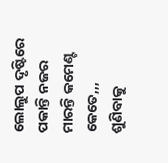ଲୋଲୁପ ଦୃଷ୍ଟିରେ ପକାନ୍ତି ନଜର
ମାରନ୍ତି କମେଣ୍ଟ କେତେ,,,
ଶୁଣିବାକୁ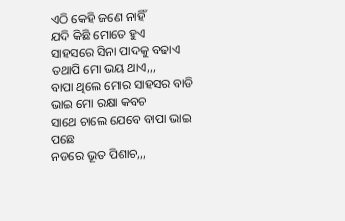ଏଠି କେହି ଜଣେ ନାହିଁ
ଯଦି କିଛି ମୋତେ ହୁଏ
ସାହସରେ ସିନା ପାଦକୁ ବଢାଏ
ତଥାପି ମୋ ଭୟ ଥାଏ,,,
ବାପା ଥିଲେ ମୋର ସାହସର ବାଡି
ଭାଇ ମୋ ରକ୍ଷା କବଚ
ସାଥେ ଚାଲେ ଯେବେ ବାପା ଭାଇ ପଛେ
ନଡରେ ଭୂତ ପିଶାଚ,,,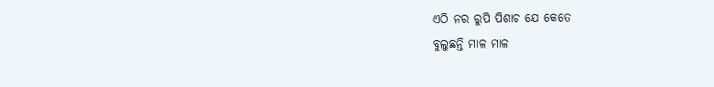ଏଠି ନର ରୁପି ପିଶାଚ ଯେ କେତେ
ବୁଲୁଛନ୍ତି ମାଳ ମାଳ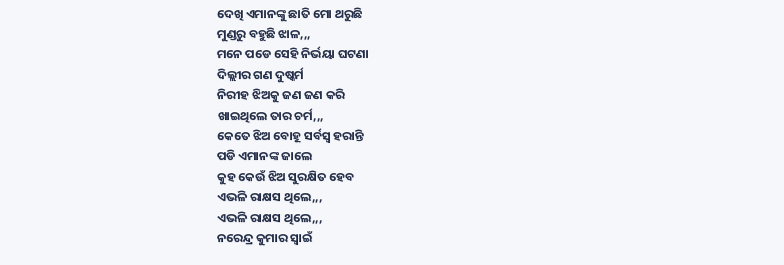ଦେଖି ଏମାନଙ୍କୁ ଛାତି ମୋ ଥରୁଛି
ମୁଣ୍ଡରୁ ବହୁଛି ଝାଳ,,,
ମନେ ପଡେ ସେହି ନିର୍ଭୟା ଘଟଣା
ଦିଲ୍ଲୀର ଗଣ ଦୁଷ୍କର୍ମ
ନିରୀହ ଝିଅକୁ ଜଣ ଜଣ କରି
ଖାଇଥିଲେ ତାର ଚର୍ମ,,,
କେତେ ଝିଅ ବୋହୂ ସର୍ବସ୍ବ ହରାନ୍ତି
ପଡି ଏମାନଙ୍କ ଜାଲେ
କୁହ କେଉଁ ଝିଅ ସୁରକ୍ଷିତ ହେବ
ଏଭଳି ରାକ୍ଷସ ଥିଲେ,,,
ଏଭଳି ରାକ୍ଷସ ଥିଲେ,,,
ନରେନ୍ଦ୍ର କୁମାର ସ୍ବାଇଁ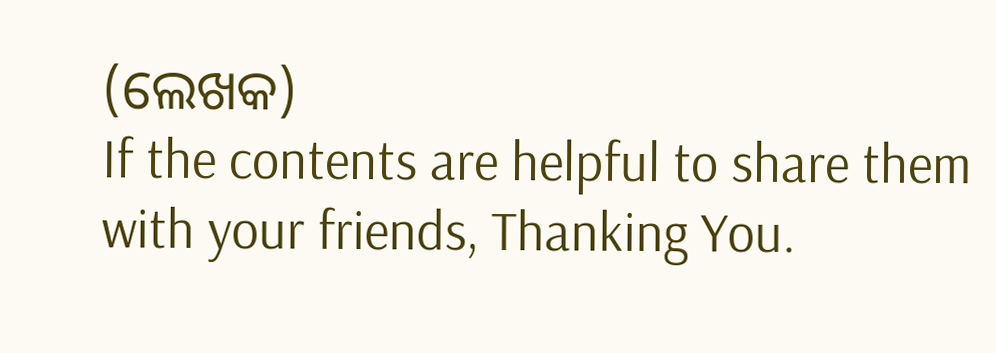(ଲେଖକ)
If the contents are helpful to share them with your friends, Thanking You.